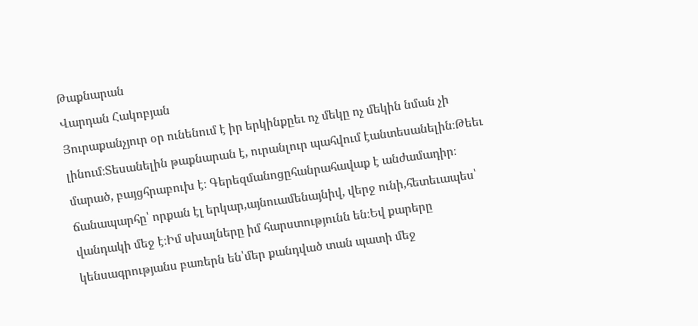Թաքնարան
Վարդան Հակոբյան
Յուրաքանչյուր օր ունենում է իր երկինքըեւ ոչ մեկը ոչ մեկին նման չի լինում։Տեսանելին թաքնարան է, ուրանլուր պահվում էանտեսանելին։Թեեւ մարած, բայցհրաբուխ է։ Գերեզմանոցըհանրահավաք է անժամադիր։ ճանապարհը՝ որքան էլ երկար,այնուամենայնիվ, վերջ ունի,հետեւապես՝ վանդակի մեջ է։Իմ սխալները իմ հարստությունն են։Եվ քարերը կենսագրությանս բառերն են՝մեր քանդված տան պատի մեջ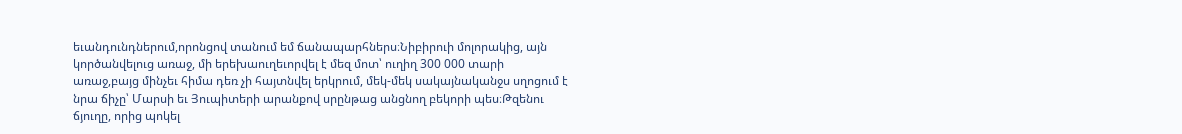եւանդունդներում,որոնցով տանում եմ ճանապարհներս։Նիբիրուի մոլորակից, այն կործանվելուց առաջ, մի երեխաուղեւորվել է մեզ մոտ՝ ուղիղ 300 000 տարի առաջ,բայց մինչեւ հիմա դեռ չի հայտնվել երկրում, մեկ-մեկ սակայնականջս սղոցում է նրա ճիչը՝ Մարսի եւ Յուպիտերի արանքով սրընթաց անցնող բեկորի պես։Թզենու ճյուղը, որից պոկել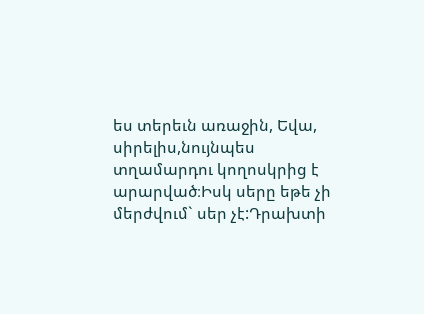ես տերեւն առաջին, Եվա, սիրելիս,նույնպես տղամարդու կողոսկրից է արարված։Իսկ սերը եթե չի մերժվում` սեր չէ:Դրախտի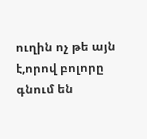ուղին ոչ թե այն է,որով բոլորը գնում են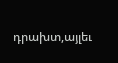դրախտ,այլեւ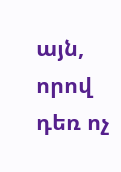այն, որով դեռ ոչ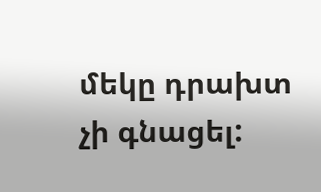մեկը դրախտ չի գնացել: